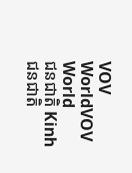VOV WorldVOV World
ជនជាតិ Kinh ជនជាតិ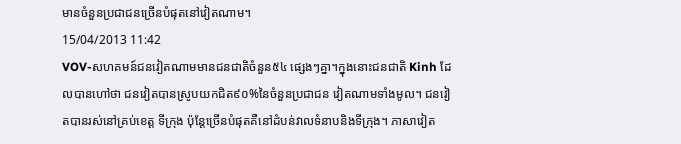មានចំនួនប្រជាជនច្រើនបំផុតនៅវៀតណាម។
15/04/2013 11:42
VOV-សហគមន៍ជនវៀតណាមមានជនជាតិចំនួន៥៤ ផ្សេងៗគ្នា។ក្នុងនោះជនជាតិ Kinh ដែលបានហៅថា ជនវៀតបានស្រូបយកជិត៩០%នៃចំនួនប្រជាជន វៀតណាមទាំងមូល។ ជនវៀតបានរស់នៅគ្រប់ខេត្ត ទីក្រុង ប៉ុន្តែច្រើនបំផុតគឺនៅដំបន់វាលទំនាបនិងទីក្រុង។ ភាសាវៀត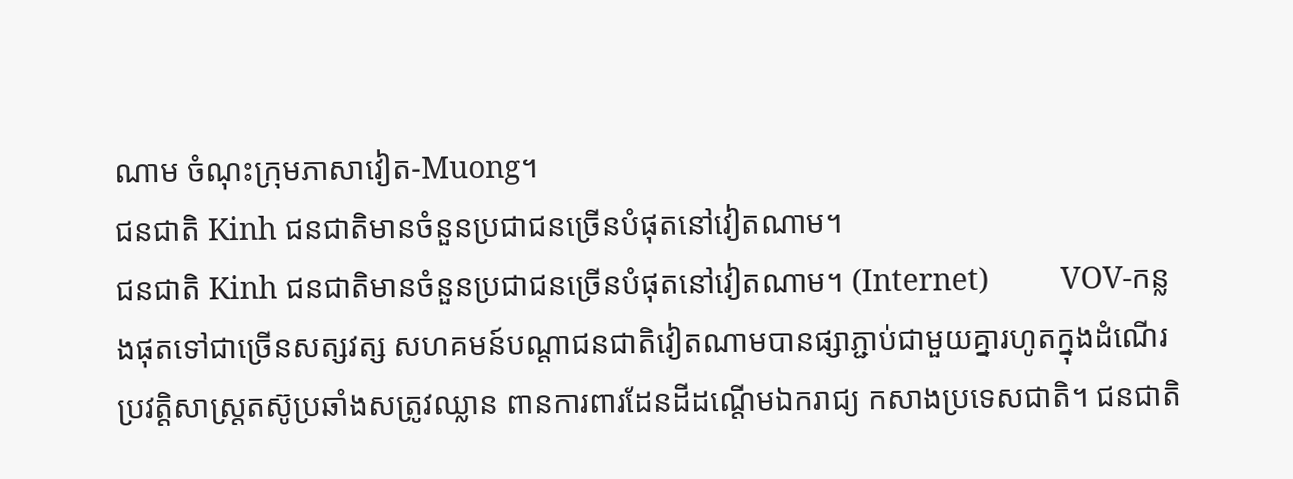ណាម ចំណុះក្រុមភាសាវៀត-Muong។
ជនជាតិ Kinh ជនជាតិមានចំនួនប្រជាជនច្រើនបំផុតនៅវៀតណាម។
ជនជាតិ Kinh ជនជាតិមានចំនួនប្រជាជនច្រើនបំផុតនៅវៀតណាម។ (Internet)         VOV-កន្លងផុតទៅជាច្រើនសត្សវត្ស សហគមន៍បណ្ដាជនជាតិវៀតណាមបានផ្សាភ្ជាប់ជាមួយគ្នារហូតក្នុងដំណើរប្រវត្តិសាស្ត្រតស៊ូប្រឆាំងសត្រូវឈ្លាន ពានការពារដែនដីដណ្ដើមឯករាជ្យ កសាងប្រទេសជាតិ។ ជនជាតិ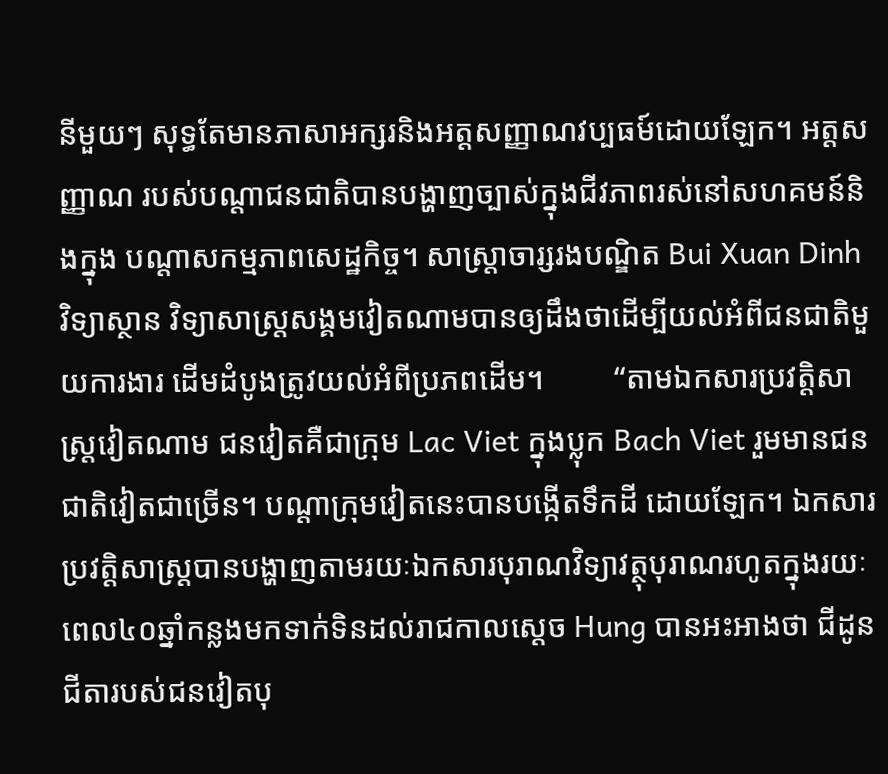នីមួយៗ សុទ្ធតែមានភាសាអក្សរនិងអត្តសញ្ញាណវប្បធម៍ដោយឡែក។ អត្តសញ្ញាណ របស់បណ្ដាជនជាតិបានបង្ហាញច្បាស់ក្នុងជីវភាពរស់នៅសហគមន៍និងក្នុង បណ្ដាសកម្មភាពសេដ្ឋកិច្ច។ សាស្ត្រាចារ្សរងបណ្ឌិត Bui Xuan Dinh វិទ្យាស្ថាន វិទ្យាសាស្ត្រសង្គមវៀតណាមបានឲ្យដឹងថាដើម្បីយល់អំពីជនជាតិមួយការងារ ដើមដំបូងត្រូវយល់អំពីប្រភពដើម។         “តាមឯកសារប្រវត្តិសាស្ត្រវៀតណាម ជនវៀតគឺជាក្រុម Lac Viet ក្នុងប្លុក Bach Viet រួមមានជនជាតិវៀតជាច្រើន។ បណ្ដាក្រុមវៀតនេះបានបង្កើតទឹកដី ដោយឡែក។ ឯកសារប្រវត្តិសាស្ត្របានបង្ហាញតាមរយៈឯកសារបុរាណវិទ្យាវត្ថុបុរាណរហូតក្នុងរយៈពេល៤០ឆ្នាំកន្លងមកទាក់ទិនដល់រាជកាលស្ដេច Hung បានអះអាងថា ជីដូនជីតារបស់ជនវៀតបុ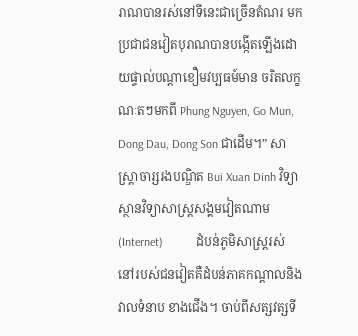រាណបានរស់នៅទីនេះជាច្រើនតំណរ មក ប្រជាជនវៀតបុរាណបានបង្កើតឡើងដោយផ្ទាល់បណ្ដាខឿមវប្បធម៍មាន ចរិតលក្ខណៈតៗមកពី Phung Nguyen, Go Mun, Dong Dau, Dong Son ជាដើម។” សាស្ត្រាចារ្សរងបណ្ឌិត Bui Xuan Dinh វិទ្យាស្ថានវិទ្យាសាស្ត្រសង្គមវៀតណាម (Internet)           ដំបន់ភូមិសាស្ត្ររស់នៅរបស់ជនវៀតគឺដំបន់ភាគកណ្ដាលនិងវាលទំនាប ខាងជើង។ ចាប់ពីសត្សវត្សទី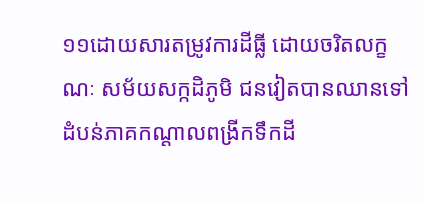១១ដោយសារតម្រូវការដីធ្លី ដោយចរិតលក្ខណៈ សម័យសក្កដិភូមិ ជនវៀតបានឈានទៅដំបន់ភាគកណ្ដាលពង្រីកទឹកដី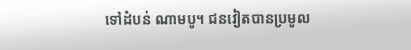ទៅដំបន់ ណាមបូ។ ជនវៀតបានប្រមូល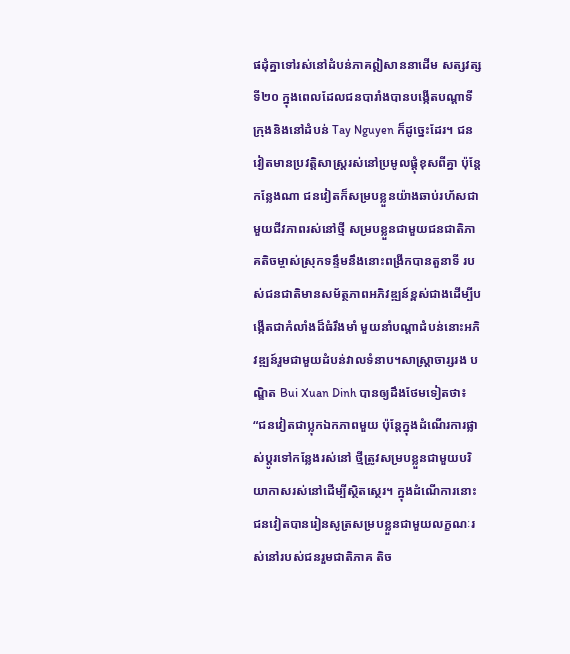ផដុំគ្នាទៅរស់នៅដំបន់ភាគឦសាននាដើម សត្សវត្សទី២០ ក្នុងពេលដែលជនបារាំងបានបង្កើតបណ្ដាទីក្រុងនិងនៅដំបន់ Tay Nguyen ក៏ដូច្នេះដែរ។ ជនវៀតមានប្រវត្តិសាស្ត្ររស់នៅប្រមូលផ្ដុំខុសពីគ្នា ប៉ុន្តែកន្លែងណា ជនវៀតក៏សម្របខ្លួនយ៉ាងឆាប់រហ័សជាមួយជីវភាពរស់នៅថ្មី សម្របខ្លួនជាមួយជនជាតិភាគតិចម្ចាស់ស្រុកទន្ទឹមនឹងនោះពង្រីកបានតួនាទី របស់ជនជាតិមានសម័ត្ថភាពអភិវឌ្ឍន៍ខ្ពស់ជាងដើម្បីបង្កើតជាកំលាំងដ៏ធំរឹងមាំ មួយនាំបណ្ដាដំបន់នោះអភិវឌ្ឍន៍រួមជាមួយដំបន់វាលទំនាប។សាស្ត្រាចារ្សរង បណ្ឌិត Bui Xuan Dinh បានឲ្យដឹងថែមទៀតថា៖         “ជនវៀតជាប្លុកឯកភាពមួយ ប៉ុន្តែក្នុងដំណើរការផ្លាស់ប្តូរទៅកន្លែងរស់នៅ ថ្មីត្រូវសម្របខ្លួនជាមួយបរិយាកាសរស់នៅដើម្បីស្ថិតស្ថេរ។ ក្នុងដំណើការនោះ ជនវៀតបានរៀនសូត្រសម្របខ្លួនជាមួយលក្ខណៈរស់នៅរបស់ជនរួមជាតិភាគ តិច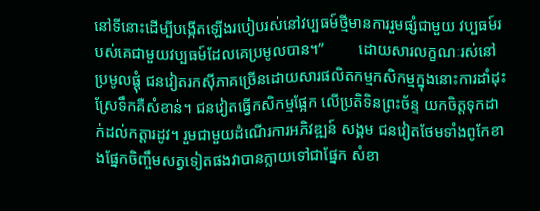នៅទីនោះដើម្បីបង្កើតឡើងរបៀបរស់នៅវប្បធម៍ថ្មីមានការរួមផ្សំជាមួយ វប្បធម៍របស់គេជាមួយវប្បធម៍ដែលគេប្រមូលបាន។”         ដោយសារលក្ខណៈរស់នៅប្រមូលផ្ដុំ ជនវៀតរកស៊ីភាគច្រើនដោយសារផលិតកម្មកសិកម្មក្នុងនោះការដាំដុះស្រែទឹកគឺសំខាន់។ ជនវៀតធ្វើកសិកម្មផ្អែក លើប្រតិទិនព្រះច័ន្ទ យកចិត្តទុកដាក់ដល់កត្តារដូវ។ រួមជាមួយដំណើរការអភិវឌ្ឍន៍ សង្គម ជនវៀតថែមទាំងពូកែខាងផ្នែកចិញ្ចឹមសត្វទៀតផងវាបានក្លាយទៅជាផ្នែក សំខា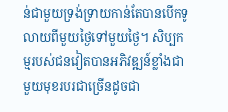ន់ជាមួយទ្រង់ទ្រាយកាន់តែបានបើកទូលាយពីមួយថ្ងៃទៅមួយថ្ងៃ។ សិប្បកម្មរបស់ជនវៀតបានអភិវឌ្ឍន៍ខ្លាំងជាមួយមុខរបរជាច្រើនដូចជា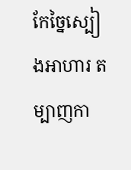កែច្នៃស្បៀងអាហារ តម្បាញកា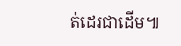ត់ដេរជាដើម៕